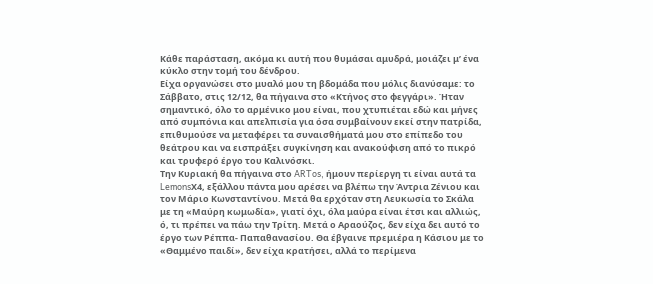Κάθε παράσταση, ακόμα κι αυτή που θυμάσαι αμυδρά, μοιάζει μ’ ένα κύκλο στην τομή του δένδρου.
Είχα οργανώσει στο μυαλό μου τη βδομάδα που μόλις διανύσαμε: το Σάββατο, στις 12/12, θα πήγαινα στο «Κτήνος στο φεγγάρι». Ήταν σημαντικό, όλο το αρμένικο μου είναι, που χτυπιέται εδώ και μήνες από συμπόνια και απελπισία για όσα συμβαίνουν εκεί στην πατρίδα, επιθυμούσε να μεταφέρει τα συναισθήματά μου στο επίπεδο του θεάτρου και να εισπράξει συγκίνηση και ανακούφιση από το πικρό και τρυφερό έργο του Καλινόσκι.
Την Κυριακή θα πήγαινα στο ARTos, ήμουν περίεργη τι είναι αυτά τα LemonsΧ4, εξάλλου πάντα μου αρέσει να βλέπω την Άντρια Ζένιου και τον Μάριο Κωνσταντίνου. Μετά θα ερχόταν στη Λευκωσία το Σκάλα με τη «Μαύρη κωμωδία», γιατί όχι, όλα μαύρα είναι έτσι και αλλιώς, ό, τι πρέπει να πάω την Τρίτη. Μετά ο Αραούζος, δεν είχα δει αυτό το έργο των Ρέππα- Παπαθανασίου. Θα έβγαινε πρεμιέρα η Κάσιου με το «Θαμμένο παιδί», δεν είχα κρατήσει, αλλά το περίμενα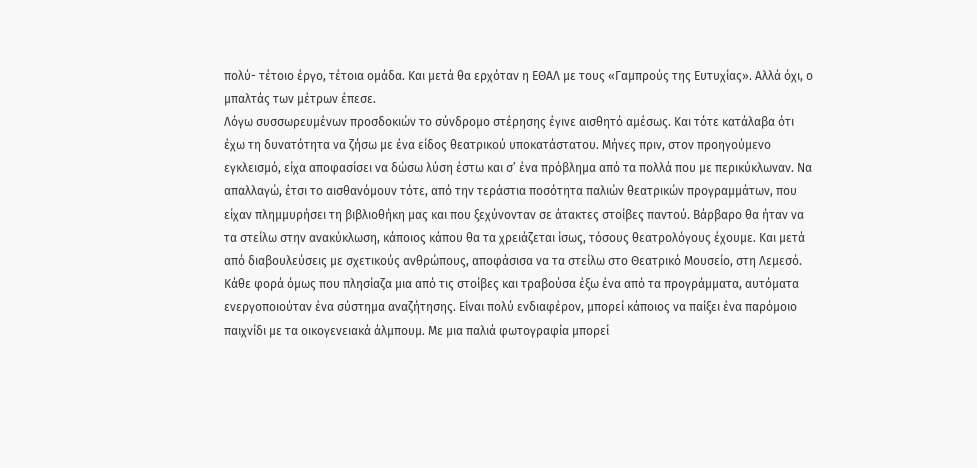πολύ- τέτοιο έργο, τέτοια ομάδα. Και μετά θα ερχόταν η ΕΘΑΛ με τους «Γαμπρούς της Ευτυχίας». Αλλά όχι, ο μπαλτάς των μέτρων έπεσε.
Λόγω συσσωρευμένων προσδοκιών το σύνδρομο στέρησης έγινε αισθητό αμέσως. Και τότε κατάλαβα ότι έχω τη δυνατότητα να ζήσω με ένα είδος θεατρικού υποκατάστατου. Μήνες πριν, στον προηγούμενο εγκλεισμό, είχα αποφασίσει να δώσω λύση έστω και σ’ ένα πρόβλημα από τα πολλά που με περικύκλωναν. Να απαλλαγώ, έτσι το αισθανόμουν τότε, από την τεράστια ποσότητα παλιών θεατρικών προγραμμάτων, που είχαν πλημμυρήσει τη βιβλιοθήκη μας και που ξεχύνονταν σε άτακτες στοίβες παντού. Βάρβαρο θα ήταν να τα στείλω στην ανακύκλωση, κάποιος κάπου θα τα χρειάζεται ίσως, τόσους θεατρολόγους έχουμε. Και μετά από διαβουλεύσεις με σχετικούς ανθρώπους, αποφάσισα να τα στείλω στο Θεατρικό Μουσείο, στη Λεμεσό.
Κάθε φορά όμως που πλησίαζα μια από τις στοίβες και τραβούσα έξω ένα από τα προγράμματα, αυτόματα ενεργοποιούταν ένα σύστημα αναζήτησης. Είναι πολύ ενδιαφέρον, μπορεί κάποιος να παίξει ένα παρόμοιο παιχνίδι με τα οικογενειακά άλμπουμ. Με μια παλιά φωτογραφία μπορεί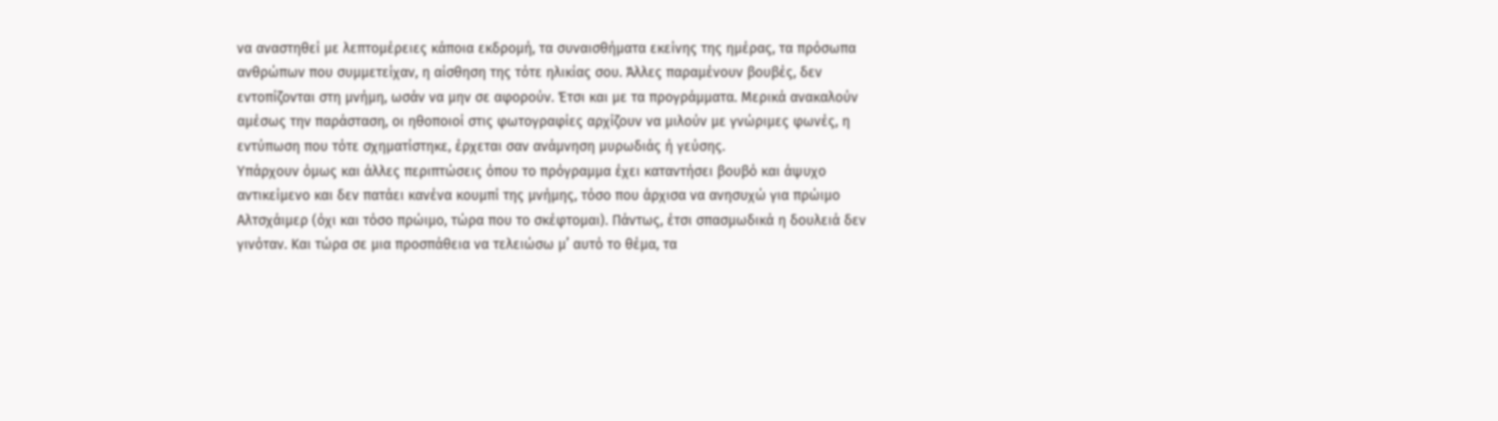να αναστηθεί με λεπτομέρειες κάποια εκδρομή, τα συναισθήματα εκείνης της ημέρας, τα πρόσωπα ανθρώπων που συμμετείχαν, η αίσθηση της τότε ηλικίας σου. Άλλες παραμένουν βουβές, δεν εντοπίζονται στη μνήμη, ωσάν να μην σε αφορούν. Έτσι και με τα προγράμματα. Μερικά ανακαλούν αμέσως την παράσταση, οι ηθοποιοί στις φωτογραφίες αρχίζουν να μιλούν με γνώριμες φωνές, η εντύπωση που τότε σχηματίστηκε, έρχεται σαν ανάμνηση μυρωδιάς ή γεύσης.
Υπάρχουν όμως και άλλες περιπτώσεις όπου το πρόγραμμα έχει καταντήσει βουβό και άψυχο αντικείμενο και δεν πατάει κανένα κουμπί της μνήμης, τόσο που άρχισα να ανησυχώ για πρώιμο Αλτσχάιμερ (όχι και τόσο πρώιμο, τώρα που το σκέφτομαι). Πάντως, έτσι σπασμωδικά η δουλειά δεν γινόταν. Και τώρα σε μια προσπάθεια να τελειώσω μ’ αυτό το θέμα, τα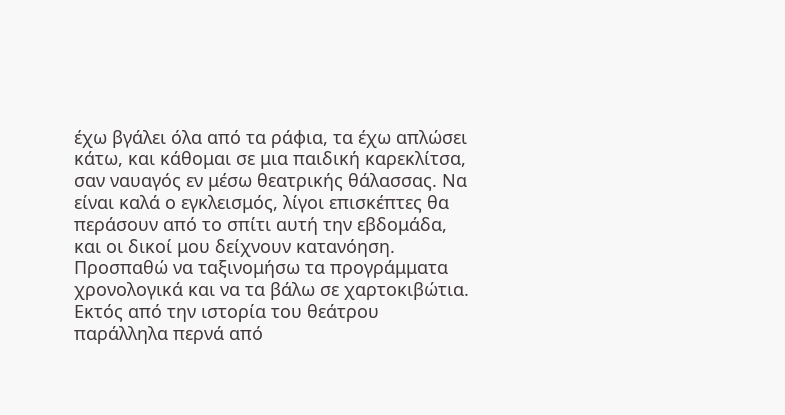έχω βγάλει όλα από τα ράφια, τα έχω απλώσει κάτω, και κάθομαι σε μια παιδική καρεκλίτσα, σαν ναυαγός εν μέσω θεατρικής θάλασσας. Να είναι καλά ο εγκλεισμός, λίγοι επισκέπτες θα περάσουν από το σπίτι αυτή την εβδομάδα, και οι δικοί μου δείχνουν κατανόηση. Προσπαθώ να ταξινομήσω τα προγράμματα χρονολογικά και να τα βάλω σε χαρτοκιβώτια.
Εκτός από την ιστορία του θεάτρου παράλληλα περνά από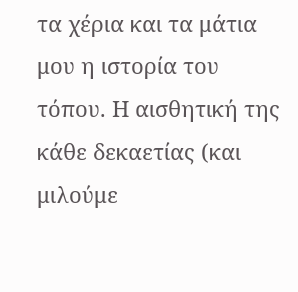τα χέρια και τα μάτια μου η ιστορία του τόπου. Η αισθητική της κάθε δεκαετίας (και μιλούμε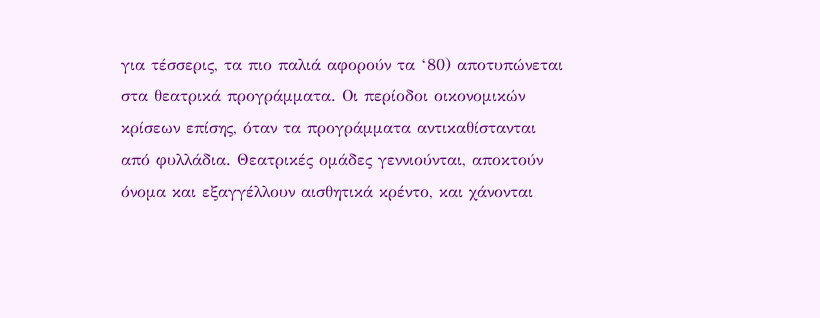για τέσσερις, τα πιο παλιά αφορούν τα ‘80) αποτυπώνεται στα θεατρικά προγράμματα. Οι περίοδοι οικονομικών κρίσεων επίσης, όταν τα προγράμματα αντικαθίστανται από φυλλάδια. Θεατρικές ομάδες γεννιούνται, αποκτούν όνομα και εξαγγέλλουν αισθητικά κρέντο, και χάνονται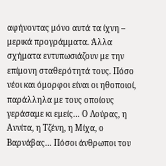αφήνοντας μόνο αυτά τα ίχνη – μερικά προγράμματα. Άλλα σχήματα εντυπωσιάζουν με την επίμονη σταθερότητά τους. Πόσο νέοι και όμορφοι είναι οι ηθοποιοί, παράλληλα με τους οποίους γεράσαμε κι εμείς… Ο Λούρας, η Αννίτα, η Τζένη, η Μίχα, ο Βαρνάβας… Πόσοι άνθρωποι του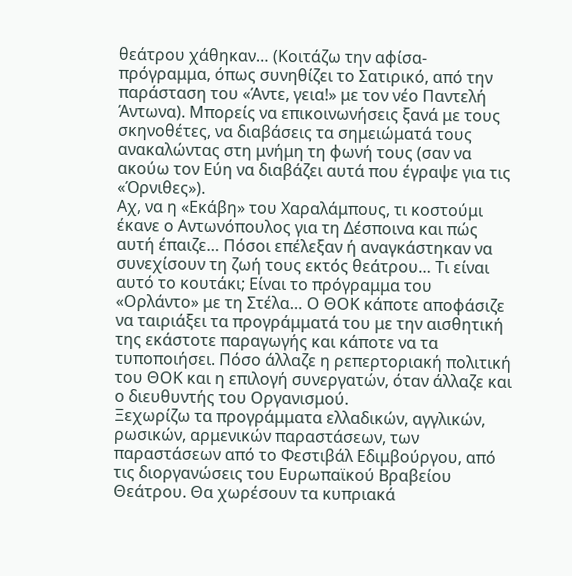θεάτρου χάθηκαν… (Κοιτάζω την αφίσα- πρόγραμμα, όπως συνηθίζει το Σατιρικό, από την παράσταση του «Άντε, γεια!» με τον νέο Παντελή Άντωνα). Μπορείς να επικοινωνήσεις ξανά με τους σκηνοθέτες, να διαβάσεις τα σημειώματά τους ανακαλώντας στη μνήμη τη φωνή τους (σαν να ακούω τον Εύη να διαβάζει αυτά που έγραψε για τις «Όρνιθες»).
Αχ, να η «Εκάβη» του Χαραλάμπους, τι κοστούμι έκανε ο Αντωνόπουλος για τη Δέσποινα και πώς αυτή έπαιζε… Πόσοι επέλεξαν ή αναγκάστηκαν να συνεχίσουν τη ζωή τους εκτός θεάτρου… Τι είναι αυτό το κουτάκι; Είναι το πρόγραμμα του «Ορλάντο» με τη Στέλα… Ο ΘΟΚ κάποτε αποφάσιζε να ταιριάξει τα προγράμματά του με την αισθητική της εκάστοτε παραγωγής και κάποτε να τα τυποποιήσει. Πόσο άλλαζε η ρεπερτοριακή πολιτική του ΘΟΚ και η επιλογή συνεργατών, όταν άλλαζε και ο διευθυντής του Οργανισμού.
Ξεχωρίζω τα προγράμματα ελλαδικών, αγγλικών, ρωσικών, αρμενικών παραστάσεων, των παραστάσεων από το Φεστιβάλ Εδιμβούργου, από τις διοργανώσεις του Ευρωπαϊκού Βραβείου Θεάτρου. Θα χωρέσουν τα κυπριακά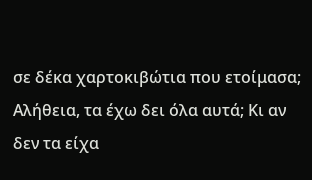σε δέκα χαρτοκιβώτια που ετοίμασα; Αλήθεια, τα έχω δει όλα αυτά; Κι αν δεν τα είχα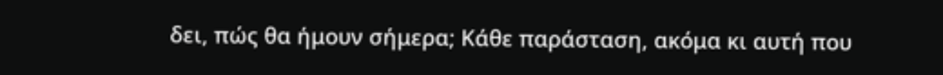δει, πώς θα ήμουν σήμερα; Κάθε παράσταση, ακόμα κι αυτή που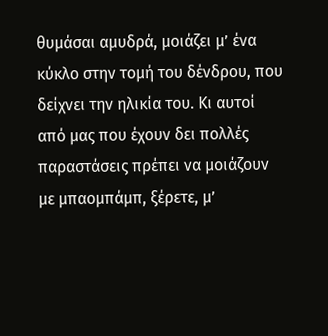θυμάσαι αμυδρά, μοιάζει μ’ ένα κύκλο στην τομή του δένδρου, που δείχνει την ηλικία του. Κι αυτοί από μας που έχουν δει πολλές παραστάσεις πρέπει να μοιάζουν με μπαομπάμπ, ξέρετε, μ’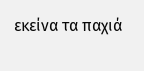εκείνα τα παχιά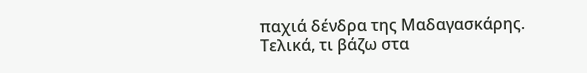παχιά δένδρα της Μαδαγασκάρης.
Τελικά, τι βάζω στα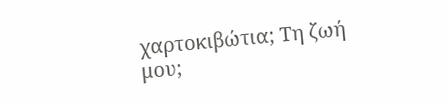χαρτοκιβώτια; Τη ζωή μου;